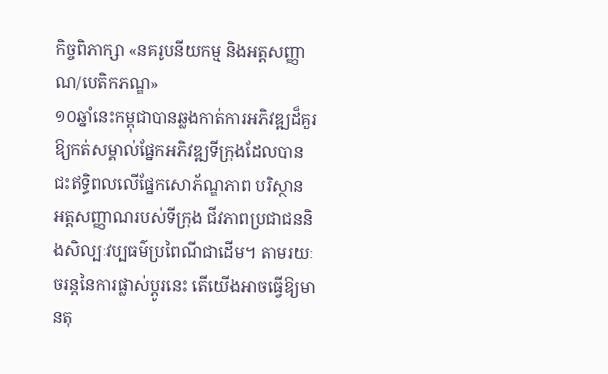កិច្ចពិភាក្សា «នគរូបនីយកម្ម និងអត្តសញ្ញាណ/បេតិកភណ្ឌ»
១០ឆ្នាំនេះកម្ពុជាបានឆ្លងកាត់ការអភិវឌ្ឍដ៏គួរឱ្យកត់សម្គាល់ផ្នែកអភិវឌ្ឍទីក្រុងដែលបានជះឥទ្ធិពលលើផ្នែកសោភ័ណ្ឌភាព បរិស្ថាន អត្តសញ្ញាណរបស់ទីក្រុង ជីវភាពប្រជាជននិងសិល្បៈវប្បធម៌ប្រពៃណីជាដើម។ តាមរយៈចរន្តនៃការផ្លាស់ប្ដូរនេះ តើយើងអាចធ្វើឱ្យមានតុ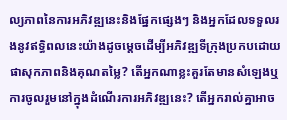ល្យភាពនៃការអភិវឌ្ឍនេះនិងផ្នែកផ្សេងៗ និងអ្នកដែលទទួលរងនូវឥទ្ធិពលនេះយ៉ាងដូចម្ដេចដើម្បីអភិវឌ្ឍទីក្រុងប្រកបដោយផាសុកភាពនិងគុណតម្លៃ? តើអ្នកណាខ្លះគួរតែមានសំឡេងឬការចូលរួមនៅក្នុងដំណើរការអភិវឌ្ឍនេះ? តើអ្នករាល់គ្នាអាច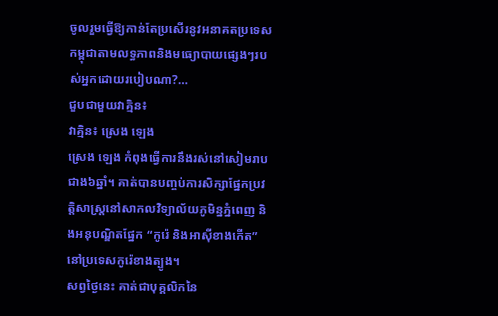ចូលរួមធ្វើឱ្យកាន់តែប្រសើរនូវអនាគតប្រទេសកម្ពុជាតាមលទ្ធភាពនិងមធ្យោបាយផ្សេងៗរបស់អ្នកដោយរបៀបណា?…
ជួបជាមួយវាគ្មិន៖
វាគ្មិន៖ ស្រេង ឡេង
ស្រេង ឡេង កំពុងធ្វើការនឹងរស់នៅសៀមរាបជាង៦ឆ្នាំ។ គាត់បានបញ្ចប់ការសិក្សាផ្នែកប្រវត្តិសាស្ត្រនៅសាកលវិទ្យាល័យភូមិន្នភ្នំពេញ និងអនុបណ្ឌិតផ្នែក “កូរ៉េ និងអាស៊ីខាងកើត” នៅប្រទេសកូរ៉េខាងត្បូង។
សព្វថ្ងៃនេះ គាត់ជាបុគ្គលិកនៃ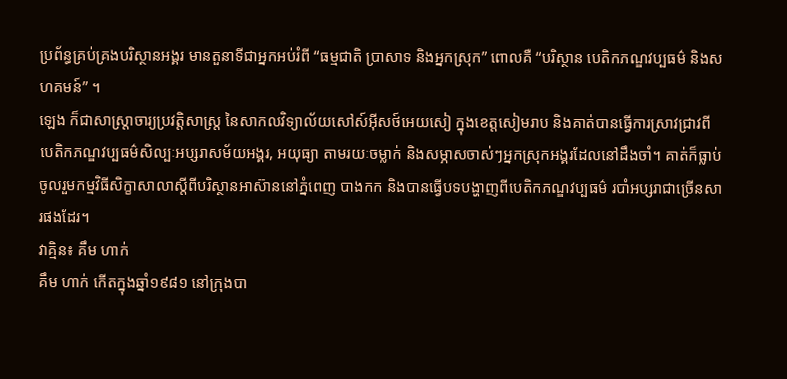ប្រព័ន្ធគ្រប់គ្រងបរិស្ថានអង្គរ មានតួនាទីជាអ្នកអប់រំពី “ធម្មជាតិ ប្រាសាទ និងអ្នកស្រុក” ពោលគឺ “បរិស្ថាន បេតិកភណ្ឌវប្បធម៌ និងសហគមន៍” ។
ឡេង ក៏ជាសាស្ត្រាចារ្យប្រវត្តិសាស្ត្រ នៃសាកលវិទ្យាល័យសៅស៍អ៊ីសថ៍អេយសៀ ក្នុងខេត្តសៀមរាប និងគាត់បានធ្វើការស្រាវជ្រាវពី បេតិកភណ្ឌវប្បធម៌សិល្បៈអប្សរាសម័យអង្គរ, អយុធ្យា តាមរយៈចម្លាក់ និងសម្ភាសចាស់ៗអ្នកស្រុកអង្គរដែលនៅដឹងចាំ។ គាត់ក៏ធ្លាប់ចូលរួមកម្មវិធីសិក្ខាសាលាស្តីពីបរិស្ថានអាស៊ាននៅភ្នំពេញ បាងកក និងបានធ្វើបទបង្ហាញពីបេតិកភណ្ឌវប្បធម៌ របាំអប្សរាជាច្រើនសារផងដែរ។
វាគ្មិន៖ គឹម ហាក់
គឹម ហាក់ កើតក្នុងឆ្នាំ១៩៨១ នៅក្រុងបា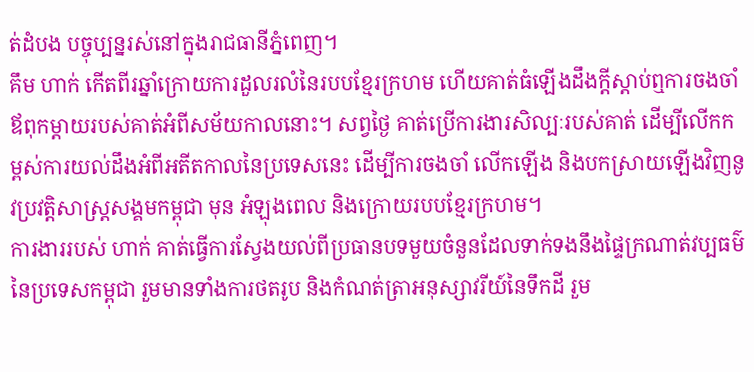ត់ដំបង បច្ចុប្បន្នរស់នៅក្នុងរាជធានីភ្នំពេញ។
គឹម ហាក់ កើតពីរឆ្នាំក្រោយការដួលរលំនៃរបបខ្មែរក្រហម ហើយគាត់ធំឡើងដឹងក្តីស្តាប់ឮការចងចាំឪពុកម្តាយរបស់គាត់អំពីសម័យកាលនោះ។ សព្វថ្ងៃ គាត់ប្រើការងារសិល្បៈរបស់គាត់ ដើម្បីលើកកម្ពស់ការយល់ដឹងអំពីអតីតកាលនៃប្រទេសនេះ ដើម្បីការចងចាំ លើកឡើង និងបកស្រាយឡើងវិញនូវប្រវត្តិសាស្ត្រសង្គមកម្ពុជា មុន អំឡុងពេល និងក្រោយរបបខ្មែរក្រហម។
ការងាររបស់ ហាក់ គាត់ធ្វើការស្វែងយល់ពីប្រធានបទមួយចំនួនដែលទាក់ទងនឹងផ្ទៃក្រណាត់វប្បធម៌នៃប្រទេសកម្ពុជា រួមមានទាំងការថតរូប និងកំណត់ត្រាអនុស្សាវរីយ៍នៃទឹកដី រួម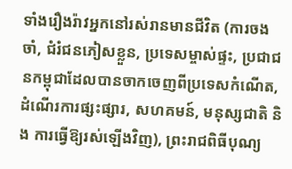ទាំងរឿងរ៉ាវអ្នកនៅរស់រានមានជីវិត (ការចងចាំ, ជំរំជនភៀសខ្លួន, ប្រទេសម្ចាស់ផ្ទះ, ប្រជាជនកម្ពុជាដែលបានចាកចេញពីប្រទេសកំណើត, ដំណើរការផ្សះផ្សារ, សហគមន៍, មនុស្សជាតិ និង ការធ្វើឱ្យរស់ឡើងវិញ), ព្រះរាជពិធីបុណ្យ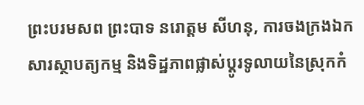ព្រះបរមសព ព្រះបាទ នរោត្តម សីហនុ, ការចងក្រងឯកសារស្ថាបត្យកម្ម និងទិដ្ឋភាពផ្លាស់ប្តូរទូលាយនៃស្រុកកំ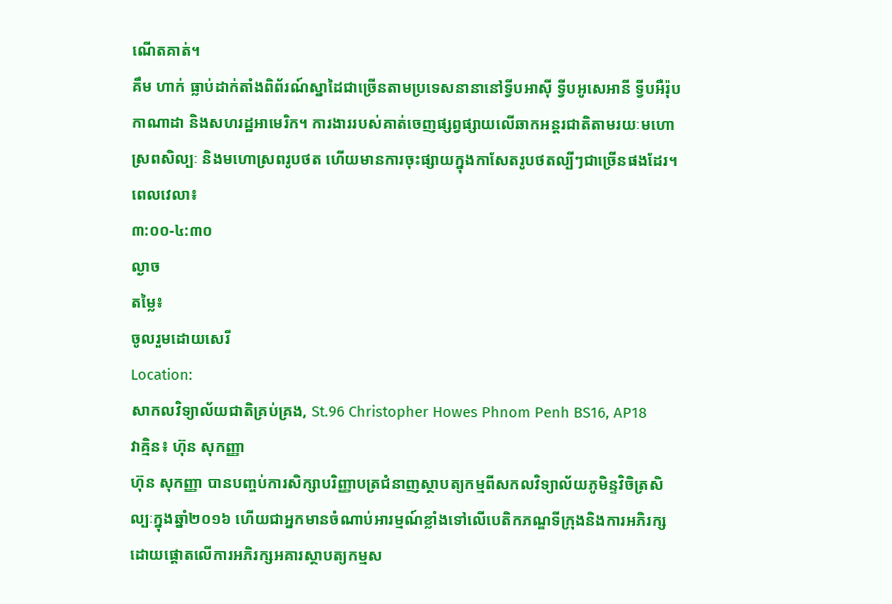ណើតគាត់។
គឹម ហាក់ ធ្លាប់ដាក់តាំងពិព័រណ៍ស្នាដៃជាច្រើនតាមប្រទេសនានានៅទ្វីបអាស៊ី ទ្វីបអូសេអានី ទ្វីបអឺរ៉ុប កាណាដា និងសហរដ្ឋអាមេរិក។ ការងាររបស់គាត់ចេញផ្សព្វផ្សាយលើឆាកអន្តរជាតិតាមរយៈមហោស្រពសិល្បៈ និងមហោស្រពរូបថត ហើយមានការចុះផ្សាយក្នុងកាសែតរូបថតល្បីៗជាច្រើនផងដែរ។
ពេលវេលា៖
៣:០០-៤:៣០
ល្ងាច
តម្លៃ៖
ចូលរួមដោយសេរី
Location:
សាកលវិទ្យាល័យជាតិគ្រប់គ្រង, St.96 Christopher Howes Phnom Penh BS16, AP18
វាគ្មិន៖ ហ៊ុន សុកញ្ញា
ហ៊ុន សុកញ្ញា បានបញ្ចប់ការសិក្សាបរិញ្ញាបត្រជំនាញស្ថាបត្យកម្មពីសកលវិទ្យាល័យភូមិន្ទវិចិត្រសិល្បៈក្នុងឆ្នាំ២០១៦ ហើយជាអ្នកមានចំណាប់អារម្មណ៍ខ្លាំងទៅលើបេតិកភណ្ឌទីក្រុងនិងការអភិរក្ស ដោយផ្តោតលើការអភិរក្សអគារស្ថាបត្យកម្មស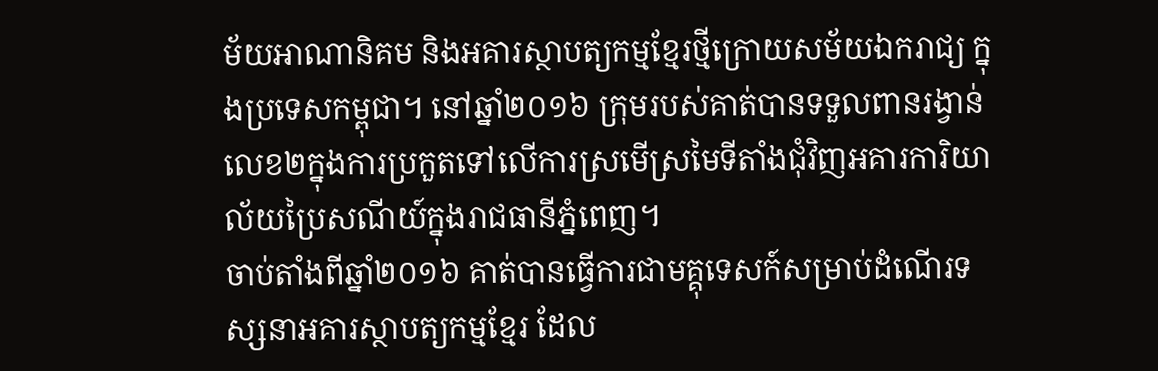ម័យអាណានិគម និងអគារស្ថាបត្យកម្មខ្មែរថ្មីក្រោយសម័យឯករាជ្យ ក្នុងប្រទេសកម្ពុជា។ នៅឆ្នាំ២០១៦ ក្រុមរបស់គាត់បានទទួលពានរង្វាន់លេខ២ក្នុងការប្រកួតទៅលើការស្រមើស្រមៃទីតាំងជុំវិញអគារការិយាល័យប្រៃសណីយ៍ក្នុងរាជធានីភ្នំពេញ។
ចាប់តាំងពីឆ្នាំ២០១៦ គាត់បានធ្វើការជាមគ្គុទេសក៍សម្រាប់ដំណើរទស្សនាអគារស្ថាបត្យកម្មខ្មែរ ដែល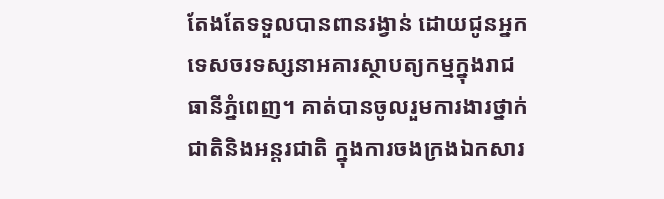តែងតែទទួលបានពានរង្វាន់ ដោយជូនអ្នកទេសចរទស្សនាអគារស្ថាបត្យកម្មក្នុងរាជធានីភ្នំពេញ។ គាត់បានចូលរួមការងារថ្នាក់ជាតិនិងអន្តរជាតិ ក្នុងការចងក្រងឯកសារ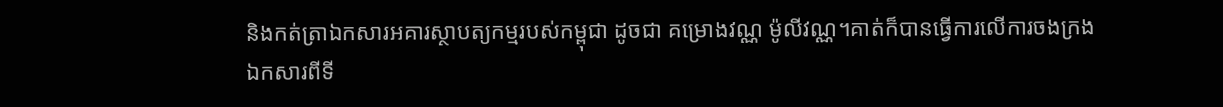និងកត់ត្រាឯកសារអគារស្ថាបត្យកម្មរបស់កម្ពុជា ដូចជា គម្រោងវណ្ណ ម៉ូលីវណ្ណ។គាត់ក៏បានធ្វើការលើការចងក្រងឯកសារពីទី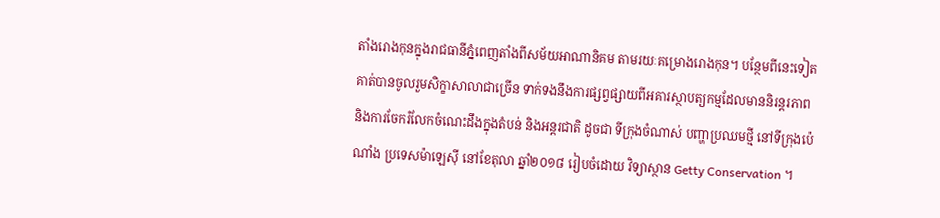តាំងរោងកុនក្នុងរាជធានីភ្នំពេញតាំងពីសម័យអាណានិគម តាមរយៈគម្រោងរោងកុន។ បន្ថែមពីនេះទៀត គាត់បានចូលរួមសិក្ខាសាលាជាច្រើន ទាក់ទងនឹងការផ្សព្វផ្សាយពីអគារស្ថាបត្យកម្មដែលមាននិរន្តរភាពនិងការចែករំលែកចំណេះដឹងក្នុងតំបន់ និងអន្តរជាតិ ដូចជា ទីក្រុងចំណាស់ បញ្ហាប្រឈមថ្មី នៅទីក្រុងប៉េណាំង ប្រទេសម៉ាឡេស៊ី នៅខែតុលា ឆ្នាំ២០១៨ រៀបចំដោយ វិទ្យាស្ថាន Getty Conservation ។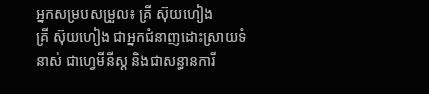អ្នកសម្របសម្រួល៖ គ្រី ស៊ុយហៀង
គ្រី ស៊ុយហៀង ជាអ្នកជំនាញដោះស្រាយទំនាស់ ជាហ្វេមីនីស្ត និងជាសន្ធានការី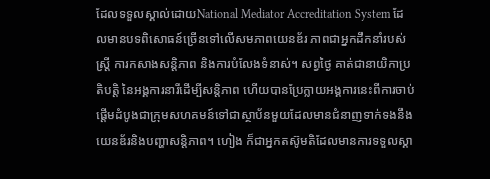ដែលទទួលស្គាល់ដោយNational Mediator Accreditation System ដែលមានបទពិសោធន៍ច្រើនទៅលើសមភាពយេនឌ័រ ភាពជាអ្នកដឹកនាំរបស់ស្រ្តី ការកសាងសន្តិភាព និងការបំលែងទំនាស់។ សព្វថ្ងៃ គាត់ជានាយិកាប្រតិបត្តិ នៃអង្គការនារីដើម្បីសន្តិភាព ហើយបានប្រែក្លាយអង្គការនេះពីការចាប់ផ្តើមដំបូងជាក្រុមសហគមន៍ទៅជាស្ថាប័នមួយដែលមានជំនាញទាក់ទងនឹងយេនឌ័រនិងបញ្ហាសន្តិភាព។ ហៀង ក៏ជាអ្នកតស៊ូមតិដែលមានការទទួលស្គា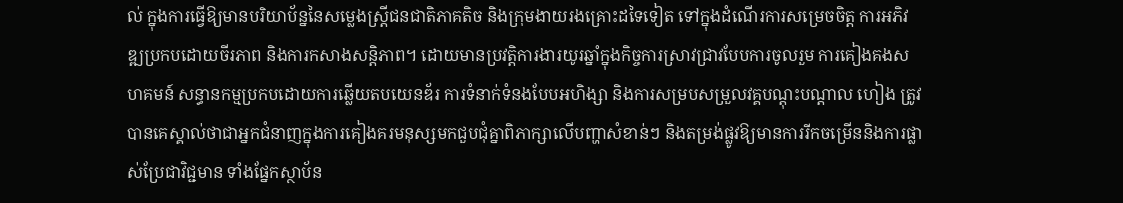ល់ ក្នុងការធ្វើឱ្យមានបរិយាប័ន្ននៃសម្លេងស្រ្តីជនជាតិភាគតិច និងក្រុមងាយរងគ្រោះដទៃទៀត ទៅក្នុងដំណើរការសម្រេចចិត្ត ការអភិវឌ្ឍប្រកបដោយចីរភាព និងការកសាងសន្តិភាព។ ដោយមានប្រវត្តិការងារយូរឆ្នាំក្នុងកិច្ចការស្រាវជ្រាវបែបការចូលរួម ការគៀងគងសហគមន៍ សន្ធានកម្មប្រកបដោយការឆ្លើយតបយេនឌ័រ ការទំនាក់ទំនងបែបអហិង្សា និងការសម្របសម្រួលវគ្គបណ្តុះបណ្តាល ហៀង ត្រូវបានគេស្គាល់ថាជាអ្នកជំនាញក្នុងការគៀងគរមនុស្សមកជួបជុំគ្នាពិភាក្សាលើបញ្ហាសំខាន់ៗ និងតម្រង់ផ្លូវឱ្យមានការរីកចម្រើននិងការផ្លាស់ប្រែជាវិជ្ជមាន ទាំងផ្នែកស្ថាប័ន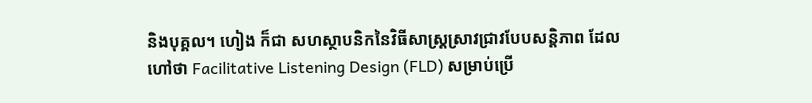និងបុគ្គល។ ហៀង ក៏ជា សហស្ថាបនិកនៃវិធីសាស្រ្តស្រាវជ្រាវបែបសន្តិភាព ដែលហៅថា Facilitative Listening Design (FLD) សម្រាប់ប្រើ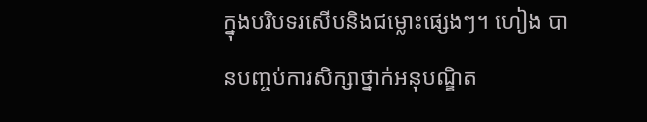ក្នុងបរិបទរសើបនិងជម្លោះផ្សេងៗ។ ហៀង បានបញ្ចប់ការសិក្សាថ្នាក់អនុបណ្ឌិត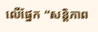លើផ្នែក “សន្តិភាព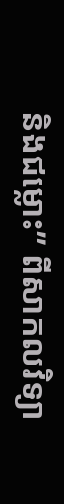និងជម្លោះ” ពីសាកលវិទ្យា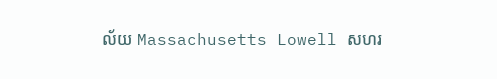ល័យ Massachusetts Lowell សហរ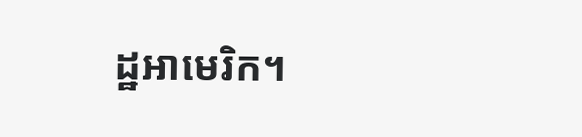ដ្ឋអាមេរិក។